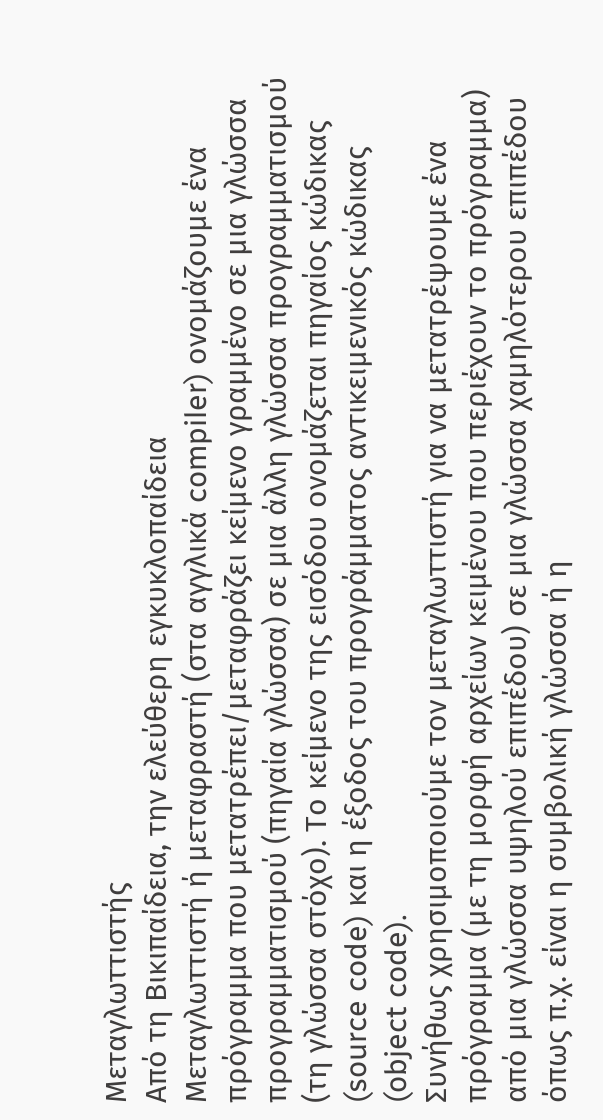Μεταγλωττιστής
Από τη Βικιπαίδεια, την ελεύθερη εγκυκλοπαίδεια
Μεταγλωττιστή ή μεταφραστή (στα αγγλικά compiler) ονομάζουμε ένα πρόγραμμα που μετατρέπει/μεταφράζει κείμενο γραμμένο σε μια γλώσσα προγραμματισμού (πηγαία γλώσσα) σε μια άλλη γλώσσα προγραμματισμού (τη γλώσσα στόχο). Το κείμενο της εισόδου ονομάζεται πηγαίος κώδικας (source code) και η έξοδος του προγράμματος αντικειμενικός κώδικας (object code).
Συνήθως χρησιμοποιούμε τον μεταγλωττιστή για να μετατρέψουμε ένα πρόγραμμα (με τη μορφή αρχείων κειμένου που περιέχουν το πρόγραμμα) από μια γλώσσα υψηλού επιπέδου) σε μια γλώσσα χαμηλότερου επιπέδου όπως π.χ. είναι η συμβολική γλώσσα ή η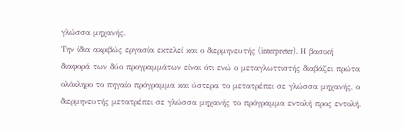γλώσσα μηχανής.
Την ίδια ακριβώς εργασία εκτελεί και ο διερμηνευτής (interpreter). Η βασική διαφορά των δύο προγραμμάτων είναι ότι ενώ ο μεταγλωττιστής διαβάζει πρώτα ολόκληρο το πηγαίο πρόγραμμα και ύστερα το μετατρέπει σε γλώσσα μηχανής, ο διερμηνευτής μετατρέπει σε γλώσσα μηχανής το πρόγραμμα εντολή προς εντολή.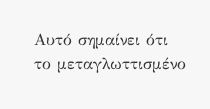Αυτό σημαίνει ότι το μεταγλωττισμένο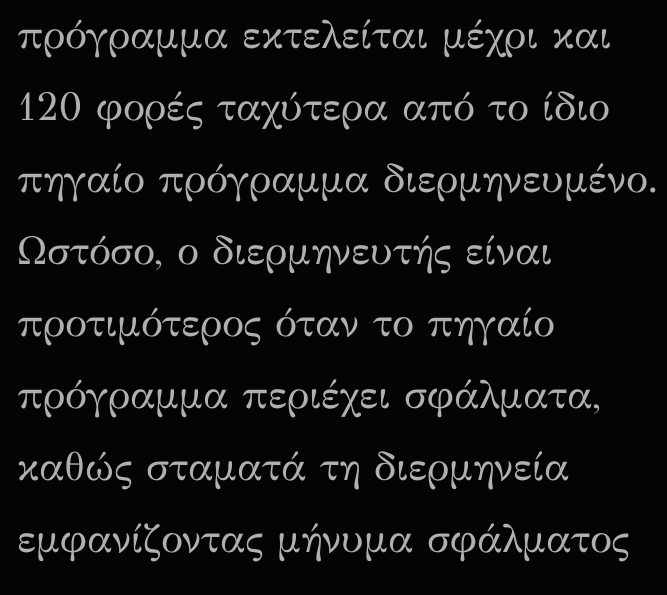πρόγραμμα εκτελείται μέχρι και 120 φορές ταχύτερα από το ίδιο πηγαίο πρόγραμμα διερμηνευμένο. Ωστόσο, ο διερμηνευτής είναι προτιμότερος όταν το πηγαίο πρόγραμμα περιέχει σφάλματα, καθώς σταματά τη διερμηνεία εμφανίζοντας μήνυμα σφάλματος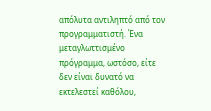απόλυτα αντιληπτό από τον προγραμματιστή. Ένα μεταγλωττισμένο πρόγραμμα, ωστόσο, είτε δεν είναι δυνατό να εκτελεστεί καθόλου,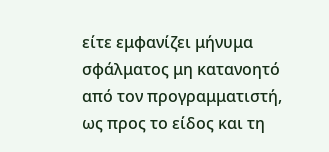είτε εμφανίζει μήνυμα σφάλματος μη κατανοητό από τον προγραμματιστή, ως προς το είδος και τη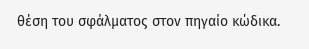θέση του σφάλματος στον πηγαίο κώδικα.